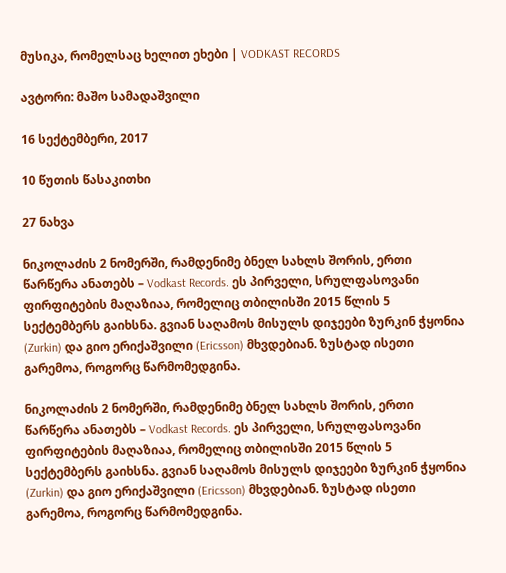მუსიკა, რომელსაც ხელით ეხები | VODKAST RECORDS

ავტორი: მაშო სამადაშვილი

16 სექტემბერი, 2017

10 წუთის წასაკითხი

27 ნახვა

ნიკოლაძის 2 ნომერში, რამდენიმე ბნელ სახლს შორის, ერთი წარწერა ანათებს – Vodkast Records. ეს პირველი, სრულფასოვანი ფირფიტების მაღაზიაა, რომელიც თბილისში 2015 წლის 5 სექტემბერს გაიხსნა. გვიან საღამოს მისულს დიჯეები ზურკინ ჭყონია (Zurkin) და გიო ერიქაშვილი (Ericsson) მხვდებიან. ზუსტად ისეთი გარემოა, როგორც წარმომედგინა.

ნიკოლაძის 2 ნომერში, რამდენიმე ბნელ სახლს შორის, ერთი წარწერა ანათებს – Vodkast Records. ეს პირველი, სრულფასოვანი ფირფიტების მაღაზიაა, რომელიც თბილისში 2015 წლის 5 სექტემბერს გაიხსნა. გვიან საღამოს მისულს დიჯეები ზურკინ ჭყონია (Zurkin) და გიო ერიქაშვილი (Ericsson) მხვდებიან. ზუსტად ისეთი გარემოა, როგორც წარმომედგინა.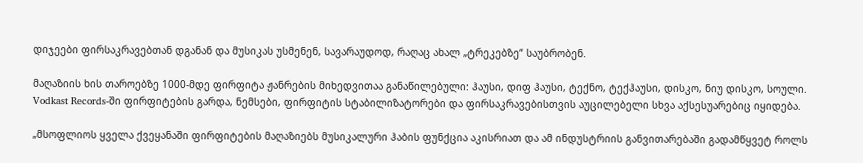დიჯეები ფირსაკრავებთან დგანან და მუსიკას უსმენენ, სავარაუდოდ, რაღაც ახალ „ტრეკებზე“ საუბრობენ.

მაღაზიის ხის თაროებზე 1000-მდე ფირფიტა ჟანრების მიხედვითაა განაწილებული: ჰაუსი, დიფ ჰაუსი, ტექნო, ტექჰაუსი, დისკო, ნიუ დისკო, სოული. Vodkast Records-ში ფირფიტების გარდა, ნემსები, ფირფიტის სტაბილიზატორები და ფირსაკრავებისთვის აუცილებელი სხვა აქსესუარებიც იყიდება.

„მსოფლიოს ყველა ქვეყანაში ფირფიტების მაღაზიებს მუსიკალური ჰაბის ფუნქცია აკისრიათ და ამ ინდუსტრიის განვითარებაში გადამწყვეტ როლს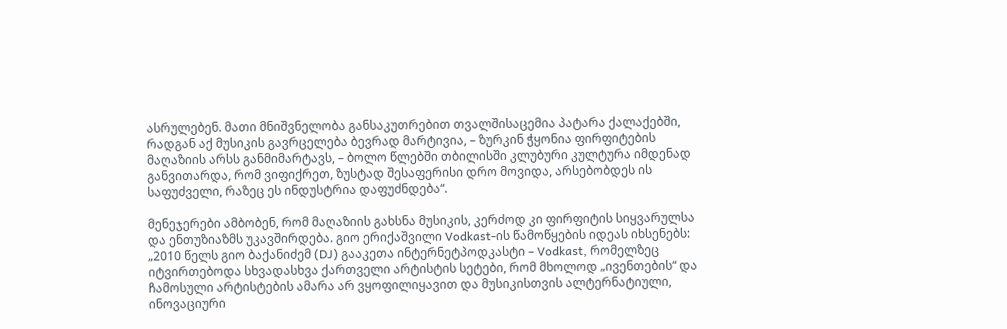ასრულებენ. მათი მნიშვნელობა განსაკუთრებით თვალშისაცემია პატარა ქალაქებში, რადგან აქ მუსიკის გავრცელება ბევრად მარტივია, – ზურკინ ჭყონია ფირფიტების მაღაზიის არსს განმიმარტავს, – ბოლო წლებში თბილისში კლუბური კულტურა იმდენად განვითარდა, რომ ვიფიქრეთ, ზუსტად შესაფერისი დრო მოვიდა, არსებობდეს ის საფუძველი, რაზეც ეს ინდუსტრია დაფუძნდება“.

მენეჯერები ამბობენ, რომ მაღაზიის გახსნა მუსიკის, კერძოდ კი ფირფიტის სიყვარულსა და ენთუზიაზმს უკავშირდება. გიო ერიქაშვილი Vodkast-ის წამოწყების იდეას იხსენებს: „2010 წელს გიო ბაქანიძემ (DJ) გააკეთა ინტერნეტპოდკასტი – Vodkast, რომელზეც იტვირთებოდა სხვადასხვა ქართველი არტისტის სეტები, რომ მხოლოდ „ივენთების“ და ჩამოსული არტისტების ამარა არ ვყოფილიყავით და მუსიკისთვის ალტერნატიული, ინოვაციური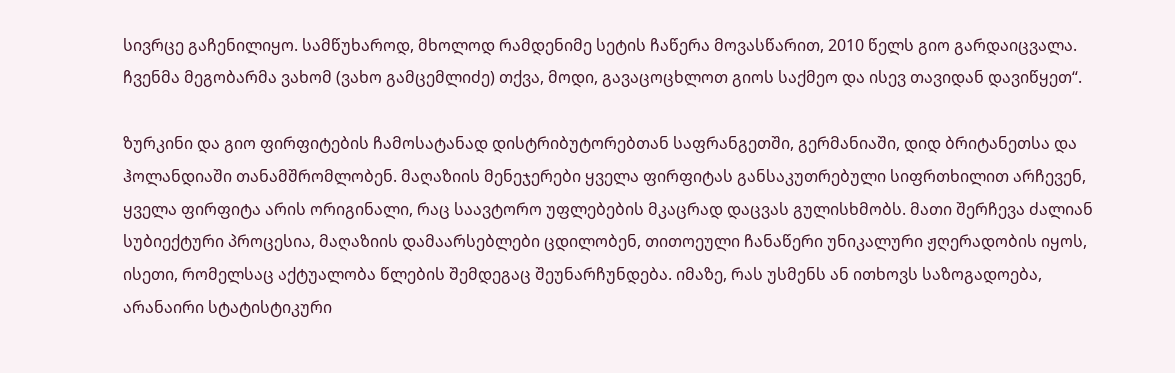სივრცე გაჩენილიყო. სამწუხაროდ, მხოლოდ რამდენიმე სეტის ჩაწერა მოვასწარით, 2010 წელს გიო გარდაიცვალა. ჩვენმა მეგობარმა ვახომ (ვახო გამცემლიძე) თქვა, მოდი, გავაცოცხლოთ გიოს საქმეო და ისევ თავიდან დავიწყეთ“.

ზურკინი და გიო ფირფიტების ჩამოსატანად დისტრიბუტორებთან საფრანგეთში, გერმანიაში, დიდ ბრიტანეთსა და ჰოლანდიაში თანამშრომლობენ. მაღაზიის მენეჯერები ყველა ფირფიტას განსაკუთრებული სიფრთხილით არჩევენ, ყველა ფირფიტა არის ორიგინალი, რაც საავტორო უფლებების მკაცრად დაცვას გულისხმობს. მათი შერჩევა ძალიან სუბიექტური პროცესია, მაღაზიის დამაარსებლები ცდილობენ, თითოეული ჩანაწერი უნიკალური ჟღერადობის იყოს, ისეთი, რომელსაც აქტუალობა წლების შემდეგაც შეუნარჩუნდება. იმაზე, რას უსმენს ან ითხოვს საზოგადოება, არანაირი სტატისტიკური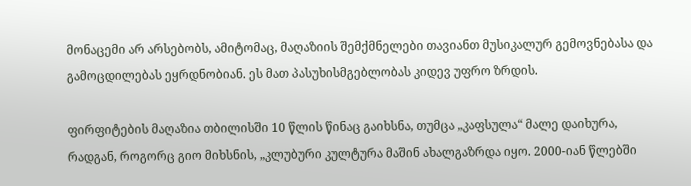მონაცემი არ არსებობს, ამიტომაც, მაღაზიის შემქმნელები თავიანთ მუსიკალურ გემოვნებასა და გამოცდილებას ეყრდნობიან. ეს მათ პასუხისმგებლობას კიდევ უფრო ზრდის.

ფირფიტების მაღაზია თბილისში 10 წლის წინაც გაიხსნა, თუმცა „კაფსულა“ მალე დაიხურა, რადგან, როგორც გიო მიხსნის, „კლუბური კულტურა მაშინ ახალგაზრდა იყო. 2000-იან წლებში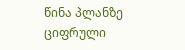წინა პლანზე ციფრული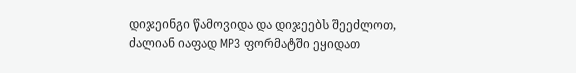დიჯეინგი წამოვიდა და დიჯეებს შეეძლოთ, ძალიან იაფად MP3 ფორმატში ეყიდათ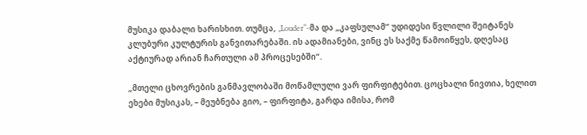მუსიკა დაბალი ხარისხით. თუმცა, „Louder“-მა და „კაფსულამ“ უდიდესი წვლილი შეიტანეს კლუბური კულტურის განვითარებაში. ის ადამიანები, ვინც ეს საქმე წამოიწყეს, დღესაც აქტიურად არიან ჩართული ამ პროცესებში“.

„მთელი ცხოვრების განმავლობაში მოწამლული ვარ ფირფიტებით. ცოცხალი ნივთია, ხელით ეხები მუსიკას, – მეუბნება გიო, – ფირფიტა, გარდა იმისა, რომ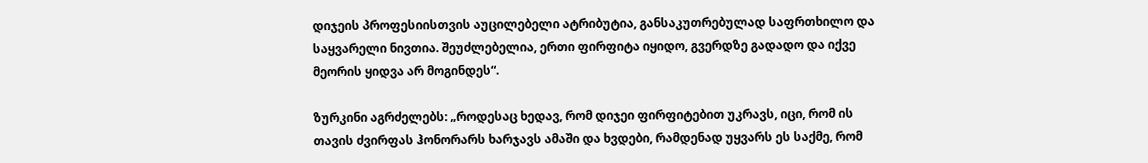დიჯეის პროფესიისთვის აუცილებელი ატრიბუტია, განსაკუთრებულად საფრთხილო და საყვარელი ნივთია. შეუძლებელია, ერთი ფირფიტა იყიდო, გვერდზე გადადო და იქვე მეორის ყიდვა არ მოგინდეს“.

ზურკინი აგრძელებს: „როდესაც ხედავ, რომ დიჯეი ფირფიტებით უკრავს, იცი, რომ ის თავის ძვირფას ჰონორარს ხარჯავს ამაში და ხვდები, რამდენად უყვარს ეს საქმე, რომ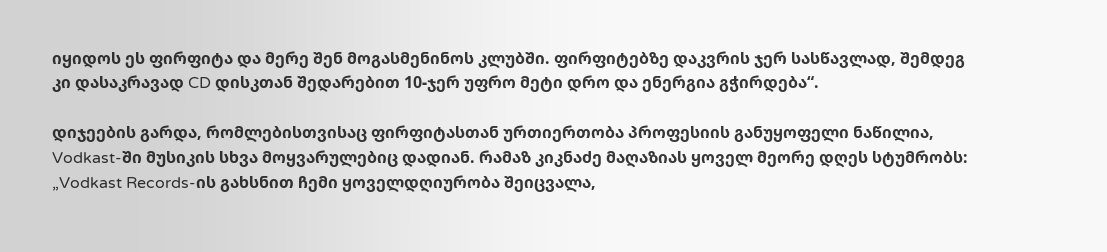იყიდოს ეს ფირფიტა და მერე შენ მოგასმენინოს კლუბში. ფირფიტებზე დაკვრის ჯერ სასწავლად, შემდეგ კი დასაკრავად CD დისკთან შედარებით 10-ჯერ უფრო მეტი დრო და ენერგია გჭირდება“.

დიჯეების გარდა, რომლებისთვისაც ფირფიტასთან ურთიერთობა პროფესიის განუყოფელი ნაწილია, Vodkast-ში მუსიკის სხვა მოყვარულებიც დადიან. რამაზ კიკნაძე მაღაზიას ყოველ მეორე დღეს სტუმრობს: „Vodkast Records-ის გახსნით ჩემი ყოველდღიურობა შეიცვალა,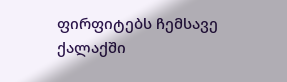ფირფიტებს ჩემსავე ქალაქში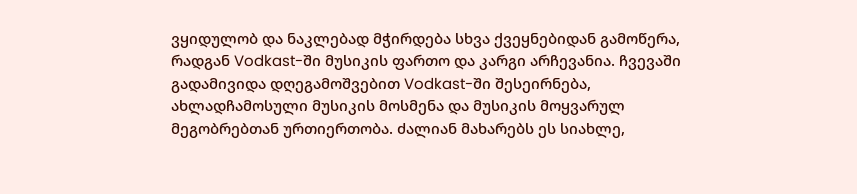ვყიდულობ და ნაკლებად მჭირდება სხვა ქვეყნებიდან გამოწერა, რადგან Vodkast-ში მუსიკის ფართო და კარგი არჩევანია. ჩვევაში გადამივიდა დღეგამოშვებით Vodkast-ში შესეირნება, ახლადჩამოსული მუსიკის მოსმენა და მუსიკის მოყვარულ მეგობრებთან ურთიერთობა. ძალიან მახარებს ეს სიახლე,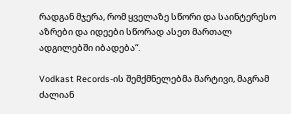რადგან მჯერა, რომ ყველაზე სწორი და საინტერესო აზრები და იდეები სწორად ასეთ მართალ ადგილებში იბადება“.

Vodkast Records-ის შემქმნელებმა მარტივი, მაგრამ ძალიან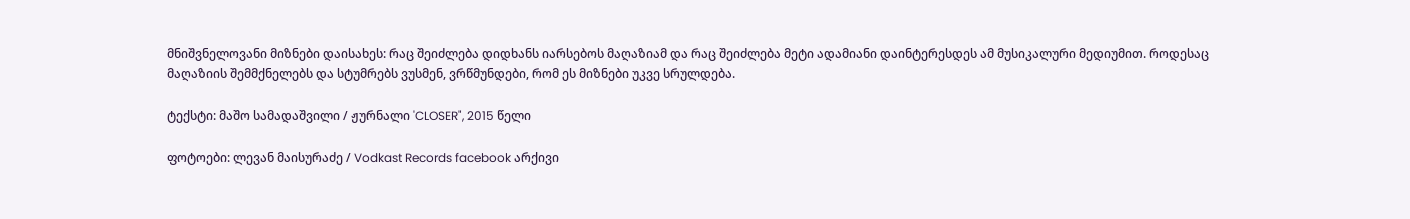მნიშვნელოვანი მიზნები დაისახეს: რაც შეიძლება დიდხანს იარსებოს მაღაზიამ და რაც შეიძლება მეტი ადამიანი დაინტერესდეს ამ მუსიკალური მედიუმით. როდესაც მაღაზიის შემმქნელებს და სტუმრებს ვუსმენ, ვრწმუნდები, რომ ეს მიზნები უკვე სრულდება.

ტექსტი: მაშო სამადაშვილი / ჟურნალი 'CLOSER", 2015 წელი

ფოტოები: ლევან მაისურაძე / Vodkast Records facebook არქივი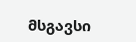მსგავსი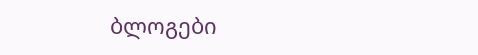ბლოგები